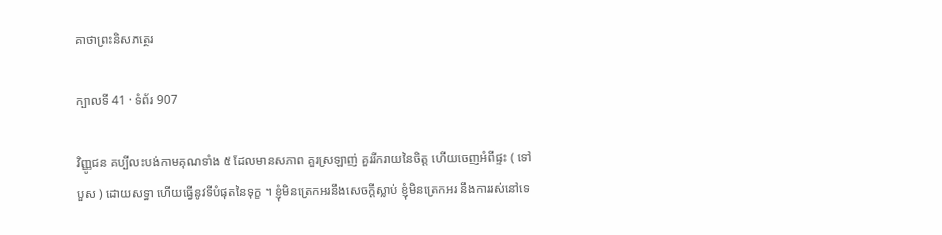គាថាព្រះនិសភត្ថេរ

ក្បាលទី 41 · ទំព័រ 907

វិញ្ញូជន គប្បីលះបង់កាមគុណទាំង ៥ ដែលមានសភាព គួរស្រឡាញ់ គួររីករាយនៃចិត្ត ហើយចេញអំពីផ្ទះ ( ទៅបួស ) ដោយសទ្ធា ហើយធ្វើនូវទីបំផុតនៃទុក្ខ ។ ខ្ញុំមិនត្រេកអរនឹងសេចក្តីស្លាប់ ខ្ញុំមិនត្រេកអរ នឹងការរស់នៅទេ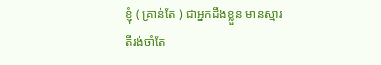ខ្ញុំ ( គ្រាន់តែ ) ជាអ្នកដឹងខ្លួន មានស្មារតីរង់ចាំតែ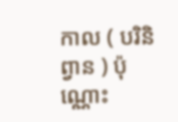កាល ( បរិនិព្វាន ) ប៉ុណ្ណោះ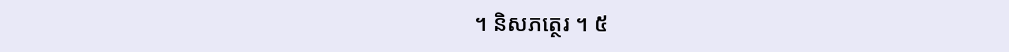។ និសភត្ថេរ ។ ៥